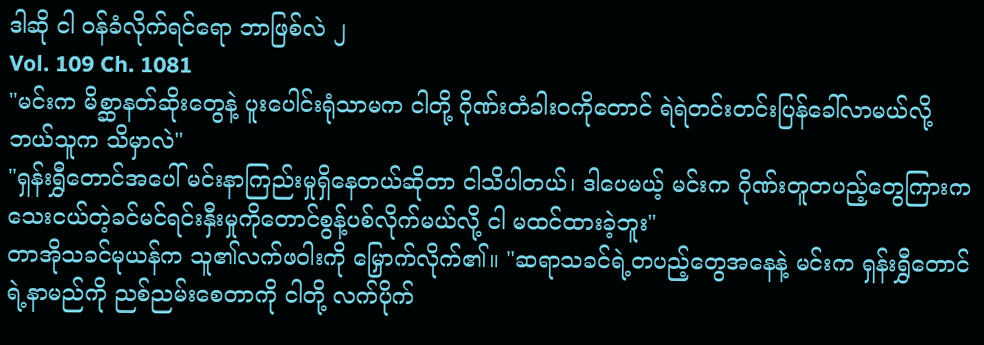ဒါဆို ငါ ဝန်ခံလိုက်ရင်ရော ဘာဖြစ်လဲ ၂
Vol. 109 Ch. 1081
"မင်းက မိစ္ဆာနတ်ဆိုးတွေနဲ့ ပူးပေါင်းရုံသာမက ငါတို့ ဂိုဏ်းတံခါးဝကိုတောင် ရဲရဲတင်းတင်းပြန်ခေါ်လာမယ်လို့ ဘယ်သူက သိမှာလဲ"
"ရှန်းရွှီတောင်အပေါ် မင်းနာကြည်းမှုရှိနေတယ်ဆိုတာ ငါသိပါတယ်၊ ဒါပေမယ့် မင်းက ဂိုဏ်းတူတပည့်တွေကြားက သေးငယ်တဲ့ခင်မင်ရင်းနှီးမှုကိုတောင်စွန့်ပစ်လိုက်မယ်လို့ ငါ မထင်ထားခဲ့ဘူး"
တာအိုသခင်မုယန်က သူ၏လက်ဖဝါးကို မြှောက်လိုက်၏။ "ဆရာသခင်ရဲ့တပည့်တွေအနေနဲ့ မင်းက ရှန်းရွှီတောင်ရဲ့နာမည်ကို ညစ်ညမ်းစေတာကို ငါတို့ လက်ပိုက်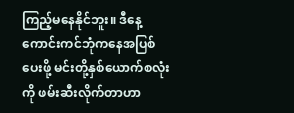ကြည့်မနေနိုင်ဘူး။ ဒီနေ့ ကောင်းကင်ဘုံကနေအပြစ်ပေးဖို့ မင်းတို့နှစ်ယောက်စလုံးကို ဖမ်းဆီးလိုက်တာဟာ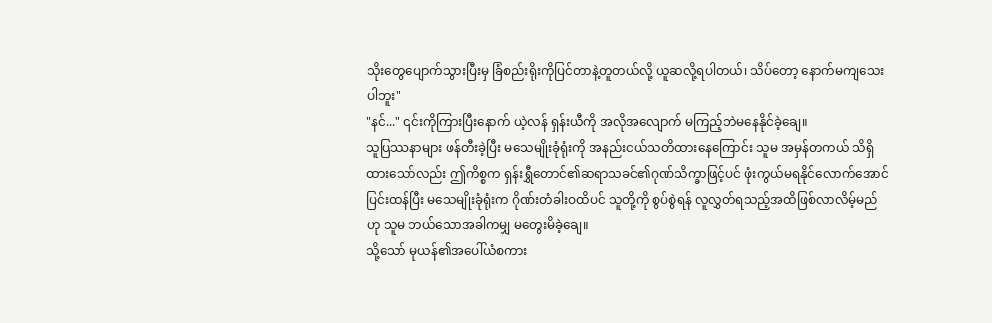သိုးတွေပျောက်သွားပြီးမှ ခြံစည်းရိုးကိုပြင်တာနဲ့တူတယ်လို့ ယူဆလို့ရပါတယ်၊ သိပ်တော့ နောက်မကျသေးပါဘူး"
"နင်..." ၎င်းကိုကြားပြီးနောက် ယဲ့လန် ရှန်းယီကို အလိုအလျောက် မကြည့်ဘဲမနေနိုင်ခဲ့ချေ။
သူပြဿနာများ ဖန်တီးခဲ့ပြီး မသေမျိုးခုံရုံးကို အနည်းငယ်သတိထားနေကြောင်း သူမ အမှန်တကယ် သိရှိထားသော်လည်း ဤကိစ္စက ရှန်းရွှီတောင်၏ဆရာသခင်၏ဂုဏ်သိက္ခာဖြင့်ပင် ဖုံးကွယ်မရနိုင်လောက်အောင်ပြင်းထန်ပြီး မသေမျိုးခုံရုံးက ဂိုဏ်းတံခါးဝထိပင် သူတို့ကို စွပ်စွဲရန် လူလွှတ်ရသည့်အထိဖြစ်လာလိမ့်မည်ဟု သူမ ဘယ်သောအခါကမျှ မတွေးမိခဲ့ချေ။
သို့သော် မုယန်၏အပေါ်ယံစကား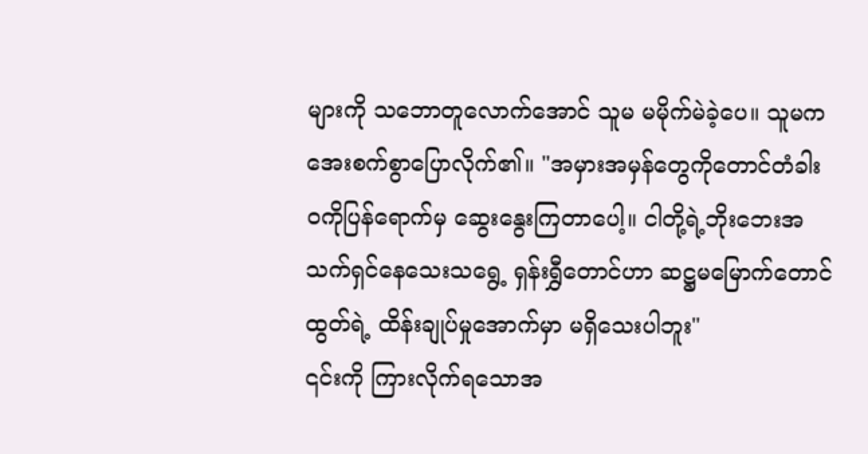များကို သဘောတူလောက်အောင် သူမ မမိုက်မဲခဲ့ပေ။ သူမက အေးစက်စွာပြောလိုက်၏။ "အမှားအမှန်တွေကိုတောင်တံခါးဝကိုပြန်ရောက်မှ ဆွေးနွေးကြတာပေါ့။ ငါတို့ရဲ့ဘိုးဘေးအသက်ရှင်နေသေးသရွေ့ ရှန်းရွှီတောင်ဟာ ဆဋ္ဌမမြောက်တောင်ထွတ်ရဲ့ ထိန်းချုပ်မှုအောက်မှာ မရှိသေးပါဘူး"
၎င်းကို ကြားလိုက်ရသောအ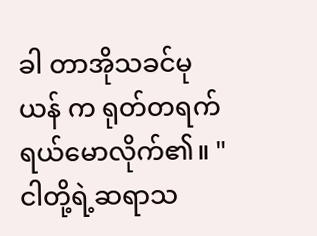ခါ တာအိုသခင်မုယန် က ရုတ်တရက် ရယ်မောလိုက်၏။ "ငါတို့ရဲ့ဆရာသ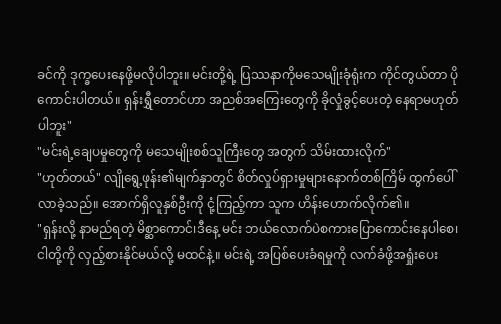ခင်ကို ဒုက္ခပေးနေဖို့မလိုပါဘူး။ မင်းတို့ရဲ့ ပြဿနာကိုမသေမျိုးခုံရုံးက ကိုင်တွယ်တာ ပိုကောင်းပါတယ်။ ရှန်းရွှီတောင်ဟာ အညစ်အကြေးတွေကို ခိုလှုံခွင့်ပေးတဲ့ နေရာမဟုတ်ပါဘူး"
"မင်းရဲ့ချေပမှုတွေကို မသေမျိုးစစ်သူကြီးတွေ အတွက် သိမ်းထားလိုက်"
"ဟုတ်တယ်" လျိုရွေ့ဖုန်း၏မျက်နှာတွင် စိတ်လှုပ်ရှားမှုများနောက်တစ်ကြိမ် ထွက်ပေါ်လာခဲ့သည်။ အောက်ရှိလူနှစ်ဦးကို ငုံ့ကြည့်ကာ သူက ဟိန်းဟောက်လိုက်၏။
"ရှန်းလို့ နာမည်ရတဲ့ မိစ္ဆာကောင်၊ဒီနေ့ မင်း ဘယ်လောက်ပဲစကားပြောကောင်းနေပါစေ၊ ငါတို့ကို လှည့်စားနိုင်မယ်လို့ မထင်နဲ့။ မင်းရဲ့ အပြစ်ပေးခံရမှုကို လက်ခံဖို့အရှုံးပေး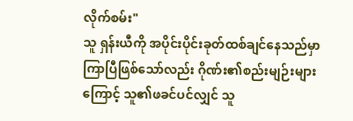လိုက်စမ်း"
သူ ရှန်းယီကို အပိုင်းပိုင်းခုတ်ထစ်ချင်နေသည်မှာ ကြာပြီဖြစ်သော်လည်း ဂိုဏ်း၏စည်းမျဉ်းများကြောင့် သူ၏ဖခင်ပင်လျှင် သူ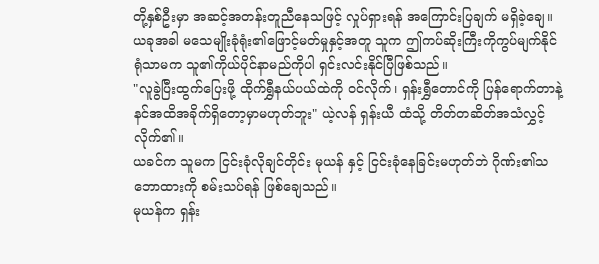တို့နှစ်ဦးမှာ အဆင့်အတန်းတူညီနေသဖြင့် လှုပ်ရှားရန် အကြောင်းပြချက် မရှိခဲ့ချေ။
ယခုအခါ မသေမျိုးခုံရုံး၏ဖြောင့်မတ်မှုနှင့်အတူ သူက ဤကပ်ဆိုးကြီးကိုကွပ်မျက်နိုင်ရုံသာမက သူ၏ကိုယ်ပိုင်နာမည်ကိုပါ ရှင်းလင်းနိုင်ပြီဖြစ်သည်။
"လူခွဲပြီးထွက်ပြေးဖို့ ထိုက်ရွှီနယ်ပယ်ထဲကို ဝင်လိုက်၊ ရှန်းရွှီတောင်ကို ပြန်ရောက်တာနဲ့ နင်အထိအခိုက်ရှိတော့မှာမဟုတ်ဘူး" ယဲ့လန် ရှန်းယီ ထံသို့ တိတ်တဆိတ်အသံလွှင့်လိုက်၏။
ယခင်က သူမက ငြင်းခုံလိုချင်တိုင်း မုယန် နှင့် ငြင်းခုံနေခြင်းမဟုတ်ဘဲ ဂိုဏ်း၏သဘောထားကို စမ်းသပ်ရန် ဖြစ်ချေသည်။
မုယန်က ရှန်း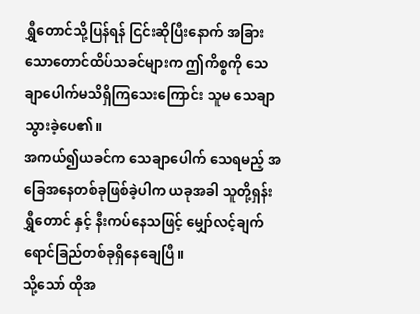ရွှီတောင်သို့ပြန်ရန် ငြင်းဆိုပြီးနောက် အခြားသောတောင်ထိပ်သခင်များက ဤကိစ္စကို သေချာပေါက်မသိရှိကြသေးကြောင်း သူမ သေချာသွားခဲ့ပေ၏။
အကယ်၍ယခင်က သေချာပေါက် သေရမည့် အခြေအနေတစ်ခုဖြစ်ခဲ့ပါက ယခုအခါ သူတို့ရှန်းရွှီတောင် နှင့် နီးကပ်နေသဖြင့် မျှော်လင့်ချက် ရောင်ခြည်တစ်ခုရှိနေချေပြီ။
သို့သော် ထိုအ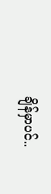ချိန်မှာပင်..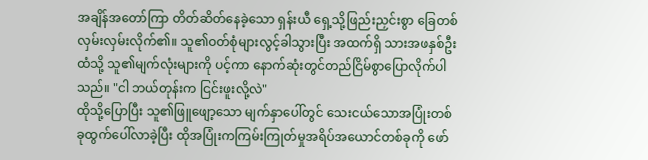အချိန်အတော်ကြာ တိတ်ဆိတ်နေခဲ့သော ရှန်းယီ ရှေ့သို့ဖြည်းညှင်းစွာ ခြေတစ်လှမ်းလှမ်းလိုက်၏။ သူ၏ဝတ်စုံများလွင့်ခါသွားပြီး အထက်ရှိ သားအဖနှစ်ဦးထံသို့ သူ၏မျက်လုံးများကို ပင့်ကာ နောက်ဆုံးတွင်တည်ငြိမ်စွာပြောလိုက်ပါသည်။ "ငါ ဘယ်တုန်းက ငြင်းဖူးလို့လဲ"
ထိုသို့ပြောပြီး သူ၏ဖြူဖျော့သော မျက်နှာပေါ်တွင် သေးငယ်သောအပြုံးတစ်ခုထွက်ပေါ်လာခဲ့ပြီး ထိုအပြုံးကကြမ်းကြုတ်မှုအရိပ်အယောင်တစ်ခုကို ဖော်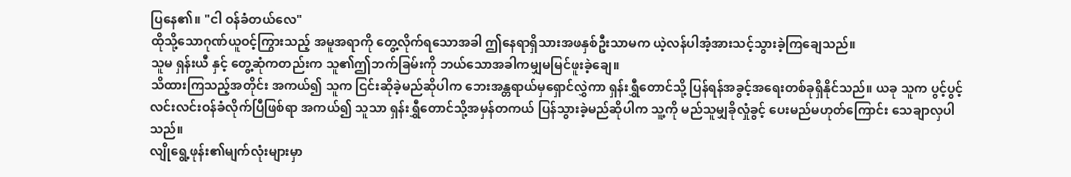ပြနေ၏။ "ငါ ဝန်ခံတယ်လေ"
ထိုသို့သောဂုဏ်ယူဝင့်ကြွားသည့် အမူအရာကို တွေ့လိုက်ရသောအခါ ဤနေရာရှိသားအဖနှစ်ဦးသာမက ယဲ့လန်ပါအံ့အားသင့်သွားခဲ့ကြချေသည်။
သူမ ရှန်းယီ နှင့် တွေ့ဆုံကတည်းက သူ၏ဤဘက်ခြမ်းကို ဘယ်သောအခါကမျှမမြင်ဖူးခဲ့ချေ။
သိထားကြသည့်အတိုင်း အကယ်၍ သူက ငြင်းဆိုခဲ့မည်ဆိုပါက ဘေးအန္တရာယ်မှရှောင်လွှဲကာ ရှန်းရွှီတောင်သို့ ပြန်ရန်အခွင့်အရေးတစ်ခုရှိနိုင်သည်။ ယခု သူက ပွင့်ပွင့်လင်းလင်းဝန်ခံလိုက်ပြီဖြစ်ရာ အကယ်၍ သူသာ ရှန်းရွှီတောင်သို့အမှန်တကယ် ပြန်သွားခဲ့မည်ဆိုပါက သူ့ကို မည်သူမျှခိုလှုံခွင့် ပေးမည်မဟုတ်ကြောင်း သေချာလှပါသည်။
လျိုရွေ့ဖုန်း၏မျက်လုံးများမှာ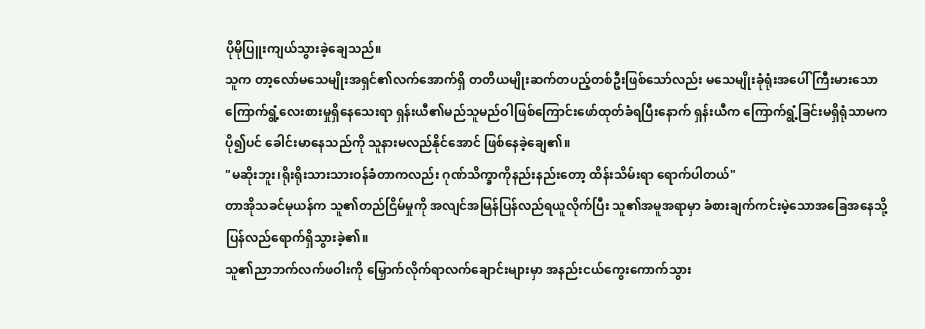ပိုမိုပြူးကျယ်သွားခဲ့ချေသည်။
သူက တာ့လော်မသေမျိုးအရှင်၏လက်အောက်ရှိ တတိယမျိုးဆက်တပည့်တစ်ဦးဖြစ်သော်လည်း မသေမျိုးခုံရုံးအပေါ် ကြီးမားသော ကြောက်ရွံ့လေးစားမှုရှိနေသေးရာ ရှန်းယီ၏မည်သူမည်ဝါဖြစ်ကြောင်းဖော်ထုတ်ခံရပြီးနောက် ရှန်းယီက ကြောက်ရွံ့ခြင်းမရှိရုံသာမက ပို၍ပင် ခေါင်းမာနေသည်ကို သူနားမလည်နိုင်အောင် ဖြစ်နေခဲ့ချေ၏။
"မဆိုးဘူး၊ရိုးရိုးသားသားဝန်ခံတာကလည်း ဂုဏ်သိက္ခာကိုနည်းနည်းတော့ ထိန်းသိမ်းရာ ရောက်ပါတယ်"
တာအိုသခင်မုယန်က သူ၏တည်ငြိမ်မှုကို အလျင်အမြန်ပြန်လည်ရယူလိုက်ပြီး သူ၏အမူအရာမှာ ခံစားချက်ကင်းမဲ့သောအခြေအနေသို့ ပြန်လည်ရောက်ရှိသွားခဲ့၏။
သူ၏ညာဘက်လက်ဖဝါးကို မြှောက်လိုက်ရာလက်ချောင်းများမှာ အနည်းငယ်ကွေးကောက်သွား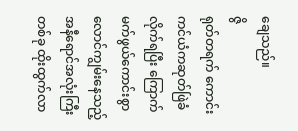ချေသည်။
ဇွိ
ရုတ်တရက် ကောင်းကင်ယံကဆုတ်ဖြဲခံလိုက်ရပြီး ကြောက်မက်ဖွယ်ကောင်းစွာ လောင်ကျွမ်းနေသည့် အနီရောင်အလုံးကြီးတစ်ခု ထိုးထွက်လာ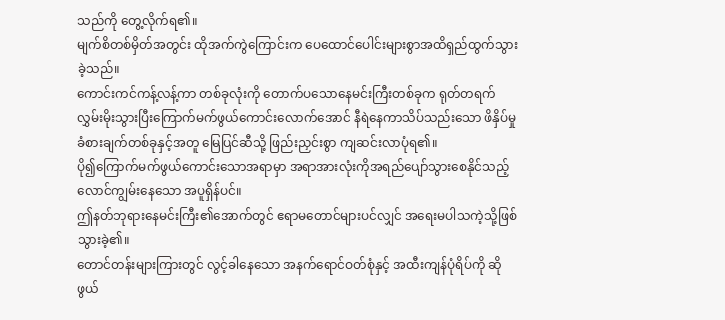သည်ကို တွေ့လိုက်ရ၏။
မျက်စိတစ်မှိတ်အတွင်း ထိုအက်ကွဲကြောင်းက ပေထောင်ပေါင်းများစွာအထိရှည်ထွက်သွားခဲ့သည်။
ကောင်းကင်ကန့်လန့်ကာ တစ်ခုလုံးကို တောက်ပသောနေမင်းကြီးတစ်ခုက ရုတ်တရက် လွှမ်းမိုးသွားပြီးကြောက်မက်ဖွယ်ကောင်းလောက်အောင် နီရဲနေကာသိပ်သည်းသော ဖိနှိပ်မှုခံစားချက်တစ်ခုနှင့်အတူ မြေပြင်ဆီသို့ ဖြည်းညှင်းစွာ ကျဆင်းလာပုံရ၏။
ပို၍ကြောက်မက်ဖွယ်ကောင်းသောအရာမှာ အရာအားလုံးကိုအရည်ပျော်သွားစေနိုင်သည့် လောင်ကျွမ်းနေသော အပူရှိန်ပင်။
ဤနတ်ဘုရားနေမင်းကြီး၏အောက်တွင် ဧရာမတောင်များပင်လျှင် အရေးမပါသကဲ့သို့ဖြစ်သွားခဲ့၏။
တောင်တန်းများကြားတွင် လွင့်ခါနေသော အနက်ရောင်ဝတ်စုံနှင့် အထီးကျန်ပုံရိပ်ကို ဆိုဖွယ်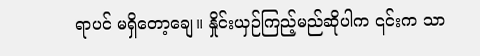ရာပင် မရှိတော့ချေ။ နှိုင်းယှဉ်ကြည့်မည်ဆိုပါက ၎င်းက သာ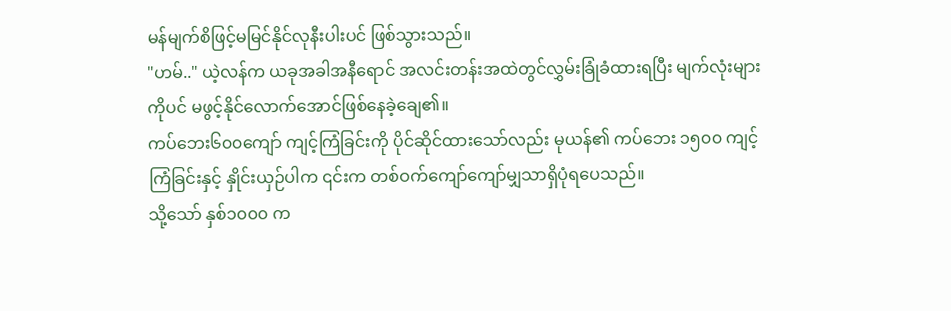မန်မျက်စိဖြင့်မမြင်နိုင်လုနီးပါးပင် ဖြစ်သွားသည်။
"ဟမ်.." ယဲ့လန်က ယခုအခါအနီရောင် အလင်းတန်းအထဲတွင်လွှမ်းခြုံခံထားရပြီး မျက်လုံးများကိုပင် မဖွင့်နိုင်လောက်အောင်ဖြစ်နေခဲ့ချေ၏။
ကပ်ဘေး၆၀၀ကျော် ကျင့်ကြံခြင်းကို ပိုင်ဆိုင်ထားသော်လည်း မုယန်၏ ကပ်ဘေး ၁၅၀၀ ကျင့်ကြံခြင်းနှင့် နှိုင်းယှဉ်ပါက ၎င်းက တစ်ဝက်ကျော်ကျော်မျှသာရှိပုံရပေသည်။
သို့သော် နှစ်၁၀၀၀ က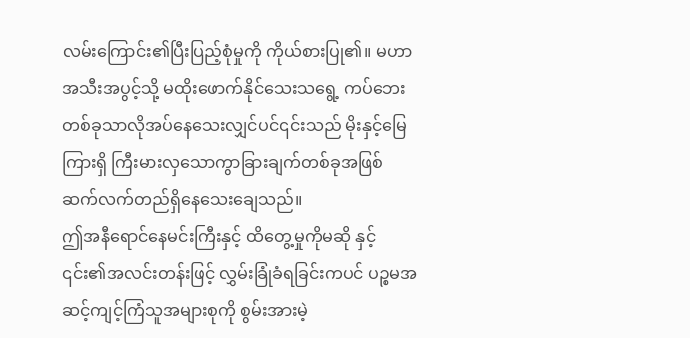လမ်းကြောင်း၏ပြီးပြည့်စုံမှုကို ကိုယ်စားပြု၏။ မဟာအသီးအပွင့်သို့ မထိုးဖောက်နိုင်သေးသရွေ့ ကပ်ဘေးတစ်ခုသာလိုအပ်နေသေးလျှင်ပင်၎င်းသည် မိုးနှင့်မြေကြားရှိ ကြီးမားလှသောကွာခြားချက်တစ်ခုအဖြစ် ဆက်လက်တည်ရှိနေသေးချေသည်။
ဤအနီရောင်နေမင်းကြီးနှင့် ထိတွေ့မှုကိုမဆို နှင့် ၎င်း၏အလင်းတန်းဖြင့် လွှမ်းခြုံခံရခြင်းကပင် ပဉ္စမအဆင့်ကျင့်ကြံသူအများစုကို စွမ်းအားမဲ့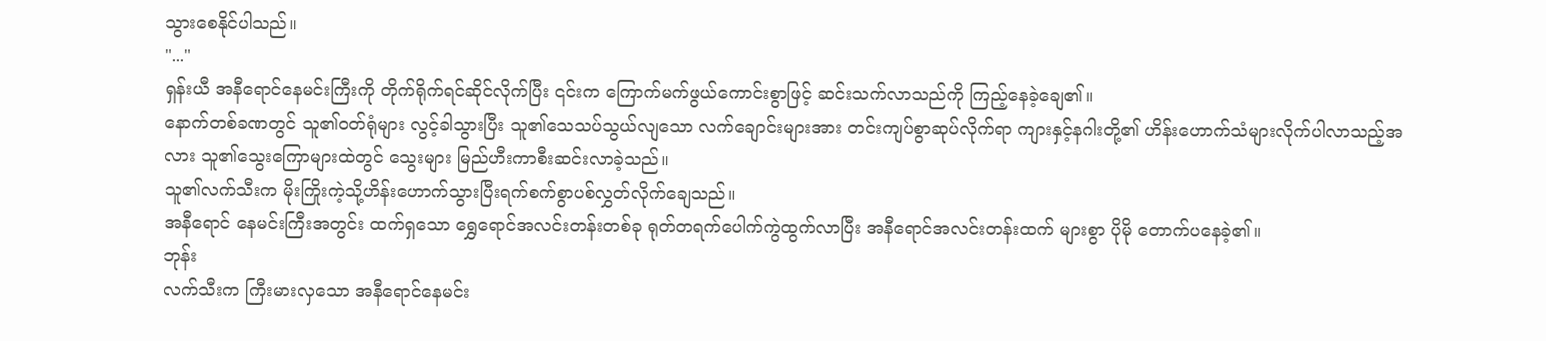သွားစေနိုင်ပါသည်။
"..."
ရှန်းယီ အနီရောင်နေမင်းကြီးကို တိုက်ရိုက်ရင်ဆိုင်လိုက်ပြီး ၎င်းက ကြောက်မက်ဖွယ်ကောင်းစွာဖြင့် ဆင်းသက်လာသည်ကို ကြည့်နေခဲ့ချေ၏။
နောက်တစ်ခဏတွင် သူ၏ဝတ်ရုံများ လွင့်ခါသွားပြီး သူ၏သေသပ်သွယ်လျသော လက်ချောင်းများအား တင်းကျပ်စွာဆုပ်လိုက်ရာ ကျားနှင့်နဂါးတို့၏ ဟိန်းဟောက်သံများလိုက်ပါလာသည့်အလား သူ၏သွေးကြောများထဲတွင် သွေးများ မြည်ဟီးကာစီးဆင်းလာခဲ့သည်။
သူ၏လက်သီးက မိုးကြိုးကဲ့သို့ဟိန်းဟောက်သွားပြီးရက်စက်စွာပစ်လွှတ်လိုက်ချေသည်။
အနီရောင် နေမင်းကြီးအတွင်း ထက်ရှသော ရွှေရောင်အလင်းတန်းတစ်ခု ရုတ်တရက်ပေါက်ကွဲထွက်လာပြီး အနီရောင်အလင်းတန်းထက် များစွာ ပိုမို တောက်ပနေခဲ့၏။
ဘုန်း
လက်သီးက ကြီးမားလှသော အနီရောင်နေမင်း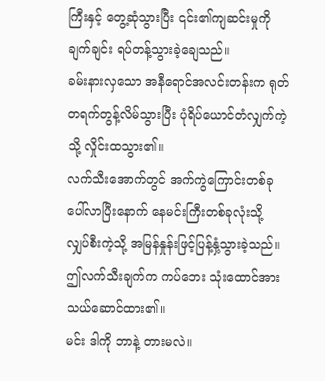ကြီးနှင့် တွေ့ဆုံသွားပြီး ၎င်း၏ကျဆင်းမှုကို ချက်ချင်း ရပ်တန့်သွားခဲ့ချေသည်။
ခမ်းနားလှသော အနီရောင်အလင်းတန်းက ရုတ်တရက်တွန့်လိမ်သွားပြီး ပုံရိပ်ယောင်တံလျှက်ကဲ့သို့ လှိုင်းထသွား၏။
လက်သီးအောက်တွင် အက်ကွဲကြောင်းတစ်ခု ပေါ်လာပြီးနောက် နေမင်းကြီးတစ်ခုလုံးသို့ လျှပ်စီးကဲ့သို့ အမြန်နှုန်းဖြင့်ပြန့်နှံ့သွားခဲ့သည်။
ဤလက်သီးချက်က ကပ်ဘေး သုံးထောင်အားသယ်ဆောင်ထား၏။
မင်း ဒါကို ဘာနဲ့ တားမလဲ။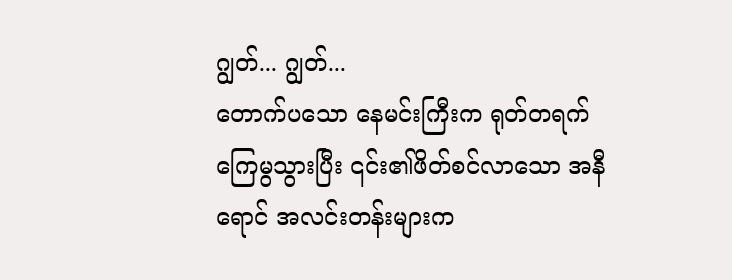ဂျွတ်... ဂျွတ်...
တောက်ပသော နေမင်းကြီးက ရုတ်တရက်ကြေမွသွားပြီး ၎င်း၏ဖိတ်စင်လာသော အနီရောင် အလင်းတန်းများက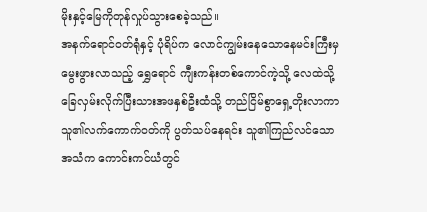မိုးနှင့်မြေကိုတုန်လှုပ်သွားစေခဲ့သည်။
အနက်ရောင်ဝတ်ရုံနှင့် ပုံရိပ်က လောင်ကျွမ်းနေသောနေမင်းကြီးမှ မွေးဖွားလာသည့် ရွှေရောင် ကျီးကန်းတစ်ကောင်ကဲ့သို့ လေထဲသို့ခြေလှမ်းလိုက်ပြီးသားအဖနှစ်ဦးထံသို့ တည်ငြိမ်စွာရှေ့တိုးလာကာ သူ၏လက်ကောက်ဝတ်ကို ပွတ်သပ်နေရင်း သူ၏ကြည်လင်သော အသံက ကောင်းကင်ယံတွင်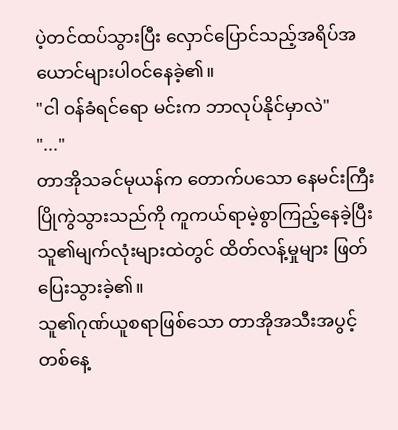ပဲ့တင်ထပ်သွားပြီး လှောင်ပြောင်သည့်အရိပ်အယောင်များပါဝင်နေခဲ့၏။
"ငါ ဝန်ခံရင်ရော မင်းက ဘာလုပ်နိုင်မှာလဲ"
"..."
တာအိုသခင်မုယန်က တောက်ပသော နေမင်းကြီး ပြိုကွဲသွားသည်ကို ကူကယ်ရာမဲ့စွာကြည့်နေခဲ့ပြီး သူ၏မျက်လုံးများထဲတွင် ထိတ်လန့်မှုများ ဖြတ်ပြေးသွားခဲ့၏။
သူ၏ဂုဏ်ယူစရာဖြစ်သော တာအိုအသီးအပွင့် တစ်နေ့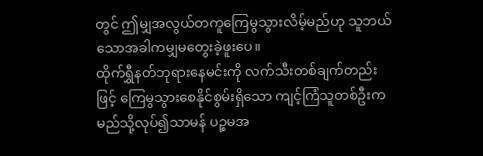တွင် ဤမျှအလွယ်တကူကြေမွသွားလိမ့်မည်ဟု သူဘယ်သောအခါကမျှမတွေးခဲ့ဖူးပေ။
ထိုက်ရွှီနတ်ဘုရားနေမင်းကို လက်သီးတစ်ချက်တည်းဖြင့် ကြေမွသွားစေနိုင်စွမ်းရှိသော ကျင့်ကြံသူတစ်ဦးက မည်သို့လုပ်၍သာမန် ပဉ္စမအ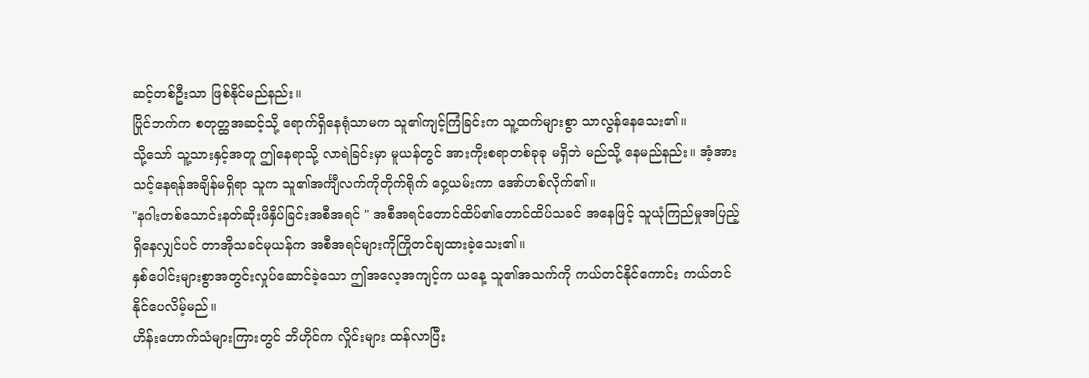ဆင့်တစ်ဦးသာ ဖြစ်နိုင်မည်နည်း။
ပြိုင်ဘက်က စတုတ္ထအဆင့်သို့ ရောက်ရှိနေရုံသာမက သူ၏ကျင့်ကြံခြင်းက သူ့ထက်များစွာ သာလွန်နေသေး၏။
သို့သော် သူ့သားနှင့်အတူ ဤနေရာသို့ လာရဲခြင်းမှာ မူယန်တွင် အားကိုးစရာတစ်ခုခု မရှိဘဲ မည်သို့ နေမည်နည်း။ အံ့အားသင့်နေရန်အချိန်မရှိရာ သူက သူ၏အင်္ကျီလက်ကိုတိုက်ရိုက် ဝှေ့ယမ်းကာ အော်ဟစ်လိုက်၏။
"နဂါးတစ်သောင်းနတ်ဆိုးဖိနှိပ်ခြင်းအစီအရင် " အစီအရင်တောင်ထိပ်၏တောင်ထိပ်သခင် အနေဖြင့် သူယုံကြည်မှုအပြည့်ရှိနေလျှင်ပင် တာအိုသခင်မုယန်က အစီအရင်များကိုကြိုတင်ချထားခဲ့သေး၏။
နှစ်ပေါင်းများစွာအတွင်းလှုပ်ဆောင်ခဲ့သော ဤအလေ့အကျင့်က ယနေ့ သူ၏အသက်ကို ကယ်တင်နိုင်ကောင်း ကယ်တင်နိုင်ပေလိမ့်မည်။
ဟိန်းဟောက်သံများကြားတွင် ဘိဟိုင်က လှိုင်းများ ထန်လာပြီး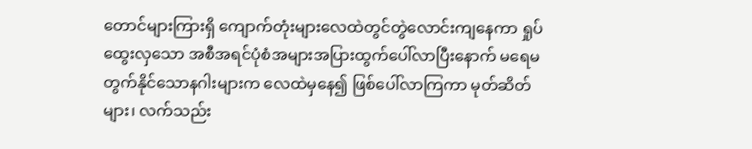တောင်များကြားရှိ ကျောက်တုံးများလေထဲတွင်တွဲလောင်းကျနေကာ ရှုပ်ထွေးလှသော အစီအရင်ပုံစံအများအပြားထွက်ပေါ်လာပြီးနောက် မရေမတွက်နိုင်သောနဂါးများက လေထဲမှနေ၍ ဖြစ်ပေါ်လာကြကာ မုတ်ဆိတ်များ၊ လက်သည်း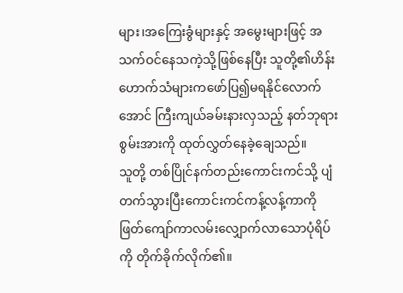များ၊အကြေးခွံများနှင့် အမွေးများဖြင့် အသက်ဝင်နေသကဲ့သို့ဖြစ်နေပြီး သူတို့၏ဟိန်းဟောက်သံများကဖော်ပြ၍မရနိုင်လောက်အောင် ကြီးကျယ်ခမ်းနားလှသည့် နတ်ဘုရားစွမ်းအားကို ထုတ်လွှတ်နေခဲ့ချေသည်။
သူတို့ တစ်ပြိုင်နက်တည်းကောင်းကင်သို့ ပျံတက်သွားပြီးကောင်းကင်ကန့်လန့်ကာကို ဖြတ်ကျော်ကာလမ်းလျှောက်လာသောပုံရိပ်ကို တိုက်ခိုက်လိုက်၏။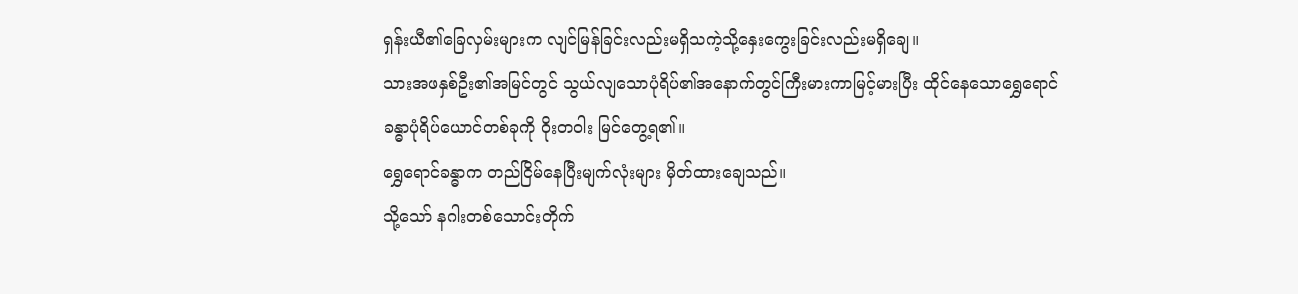ရှန်းယီ၏ခြေလှမ်းများက လျင်မြန်ခြင်းလည်းမရှိသကဲ့သို့နှေးကွေးခြင်းလည်းမရှိချေ။
သားအဖနှစ်ဦး၏အမြင်တွင် သွယ်လျသောပုံရိပ်၏အနောက်တွင်ကြီးမားကာမြင့်မားပြီး ထိုင်နေသောရွှေရောင်ခန္ဓာပုံရိပ်ယောင်တစ်ခုကို ဝိုးတဝါး မြင်တွေ့ရ၏။
ရွှေရောင်ခန္ဓာက တည်ငြိမ်နေပြီးမျက်လုံးများ မှိတ်ထားချေသည်။
သို့သော် နဂါးတစ်သောင်းတိုက်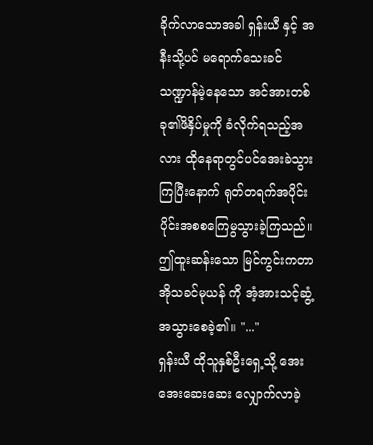ခိုက်လာသောအခါ ရှန်းယီ နှင့် အနီးသို့ပင် မရောက်သေးခင် သဏ္ဍာန်မဲ့နေသော အင်အားတစ်ခု၏ဖိနှိပ်မှုကို ခံလိုက်ရသည့်အလား ထိုနေရာတွင်ပင်အေးခဲသွားကြပြီးနောက် ရုတ်တရက်အပိုင်းပိုင်းအစစကြေမွသွားခဲ့ကြသည်။
ဤထူးဆန်းသော မြင်ကွင်းကတာအိုသခင်မုယန် ကို အံ့အားသင့်ဆွံ့အသွားစေခဲ့၏။ "..."
ရှန်းယီ ထိုသူနှစ်ဦးရှေ့သို့ အေးအေးဆေးဆေး လျှောက်လာခဲ့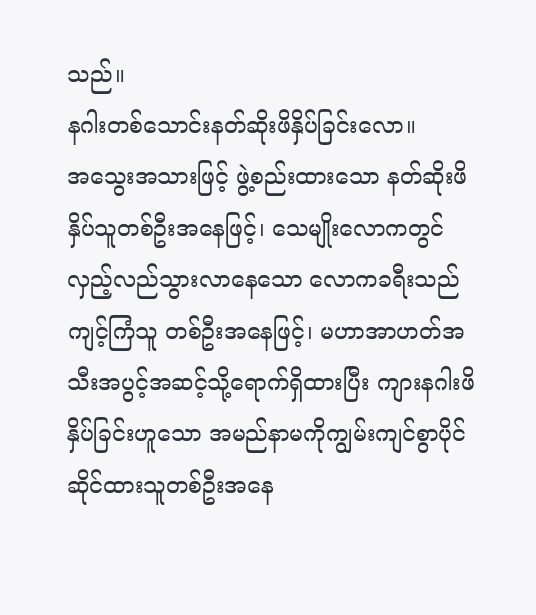သည်။
နဂါးတစ်သောင်းနတ်ဆိုးဖိနှိပ်ခြင်းလော။
အသွေးအသားဖြင့် ဖွဲ့စည်းထားသော နတ်ဆိုးဖိနှိပ်သူတစ်ဦးအနေဖြင့်၊ သေမျိုးလောကတွင် လှည့်လည်သွားလာနေသော လောကခရီးသည်ကျင့်ကြံသူ တစ်ဦးအနေဖြင့်၊ မဟာအာဟတ်အသီးအပွင့်အဆင့်သို့ရောက်ရှိထားပြီး ကျားနဂါးဖိနှိပ်ခြင်းဟူသော အမည်နာမကိုကျွမ်းကျင်စွာပိုင်ဆိုင်ထားသူတစ်ဦးအနေ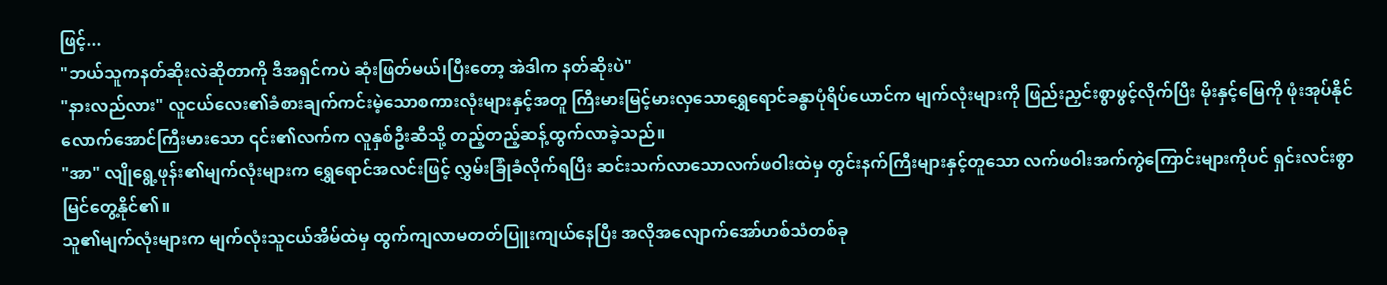ဖြင့်...
"ဘယ်သူကနတ်ဆိုးလဲဆိုတာကို ဒီအရှင်ကပဲ ဆုံးဖြတ်မယ်၊ပြီးတော့ အဲဒါက နတ်ဆိုးပဲ"
"နားလည်လား" လူငယ်လေး၏ခံစားချက်ကင်းမဲ့သောစကားလုံးများနှင့်အတူ ကြီးမားမြင့်မားလှသောရွှေရောင်ခန္ဓာပုံရိပ်ယောင်က မျက်လုံးများကို ဖြည်းညှင်းစွာဖွင့်လိုက်ပြီး မိုးနှင့်မြေကို ဖုံးအုပ်နိုင်လောက်အောင်ကြီးမားသော ၎င်း၏လက်က လူနှစ်ဦးဆီသို့ တည့်တည့်ဆန့်ထွက်လာခဲ့သည်။
"အာ" လျိုရွေ့ဖုန်း၏မျက်လုံးများက ရွှေရောင်အလင်းဖြင့် လွှမ်းခြုံခံလိုက်ရပြီး ဆင်းသက်လာသောလက်ဖဝါးထဲမှ တွင်းနက်ကြီးများနှင့်တူသော လက်ဖဝါးအက်ကွဲကြောင်းများကိုပင် ရှင်းလင်းစွာ မြင်တွေ့နိုင်၏။
သူ၏မျက်လုံးများက မျက်လုံးသူငယ်အိမ်ထဲမှ ထွက်ကျလာမတတ်ပြူးကျယ်နေပြီး အလိုအလျောက်အော်ဟစ်သံတစ်ခု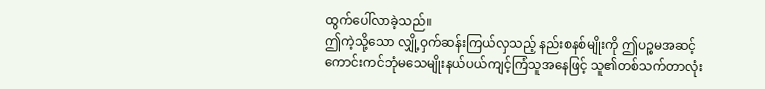ထွက်ပေါ်လာခဲ့သည်။
ဤကဲ့သို့သော လျှို့ဝှက်ဆန်းကြယ်လှသည့် နည်းစနစ်မျိုးကို ဤပဉ္စမအဆင့် ကောင်းကင်ဘုံမသေမျိုးနယ်ပယ်ကျင့်ကြံသူအနေဖြင့် သူ၏တစ်သက်တာလုံး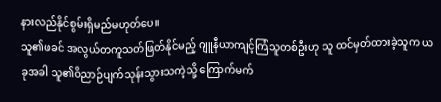နားလည်နိုင်စွမ်းရှိမည်မဟုတ်ပေ။
သူ၏ဖခင် အလွယ်တကူသတ်ဖြတ်နိုင်မည့် ဂျူနီယာကျင့်ကြံသူတစ်ဦးဟု သူ ထင်မှတ်ထားခဲ့သူက ယခုအခါ သူ၏ဝိညာဉ်ပျက်သုန်းသွားသကဲ့သို့ ကြောက်မက်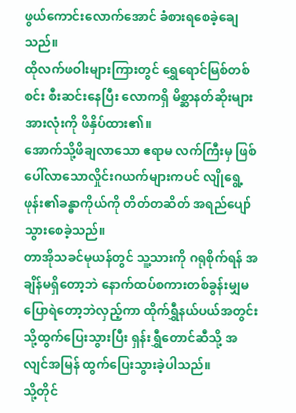ဖွယ်ကောင်းလောက်အောင် ခံစားရစေခဲ့ချေသည်။
ထိုလက်ဖဝါးများကြားတွင် ရွှေရောင်မြစ်တစ်စင်း စီးဆင်းနေပြီး လောကရှိ မိစ္ဆာနတ်ဆိုးများ အားလုံးကို ဖိနှိပ်ထား၏။
အောက်သို့ဖိချလာသော ဧရာမ လက်ကြီးမှ ဖြစ်ပေါ်လာသောလှိုင်းဂယက်များကပင် လျိုရွေ့ဖုန်း၏ခန္ဓာကိုယ်ကို တိတ်တဆိတ် အရည်ပျော်သွားစေခဲ့သည်။
တာအိုသခင်မုယန်တွင် သူ့သားကို ဂရုစိုက်ရန် အချိန်မရှိတော့ဘဲ နောက်ထပ်စကားတစ်ခွန်းမျှမပြောရဲတော့ဘဲလှည့်ကာ ထိုက်ရွှီနယ်ပယ်အတွင်းသို့ထွက်ပြေးသွားပြီး ရှန်းရွှီတောင်ဆီသို့ အလျင်အမြန် ထွက်ပြေးသွားခဲ့ပါသည်။
သို့တိုင်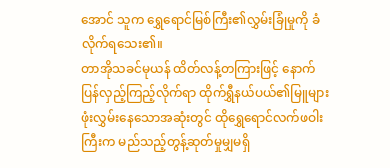အောင် သူက ရွှေရောင်မြစ်ကြီး၏လွှမ်းခြုံမှုကို ခံလိုက်ရသေး၏။
တာအိုသခင်မုယန် ထိတ်လန့်တကြားဖြင့် နောက်ပြန်လှည့်ကြည့်လိုက်ရာ ထိုက်ရွှီနယ်ပယ်၏မြူများဖုံးလွှမ်းနေသောအဆုံးတွင် ထိုရွှေရောင်လက်ဖဝါးကြီးက မည်သည့်တွန့်ဆုတ်မှုမျှမရှိ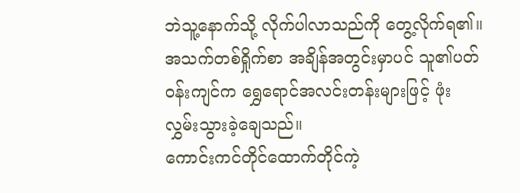ဘဲသူ့နောက်သို့ လိုက်ပါလာသည်ကို တွေ့လိုက်ရ၏။
အသက်တစ်ရှိုက်စာ အချိန်အတွင်းမှာပင် သူ၏ပတ်ဝန်းကျင်က ရွှေရောင်အလင်းတန်းများဖြင့် ဖုံးလွှမ်းသွားခဲ့ချေသည်။
ကောင်းကင်တိုင်ထောက်တိုင်ကဲ့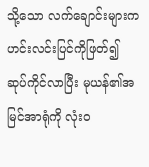သို့သော လက်ချောင်းများက ဟင်းလင်းပြင်ကိုဖြတ်၍ ဆုပ်ကိုင်လာပြီး မုယန်၏အမြင်အာရုံကို လုံးဝ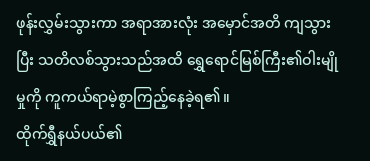ဖုန်းလွှမ်းသွားကာ အရာအားလုံး အမှောင်အတိ ကျသွားပြီး သတိလစ်သွားသည်အထိ ရွှေရောင်မြစ်ကြီး၏ဝါးမျိုမှုကို ကူကယ်ရာမဲ့စွာကြည့်နေခဲ့ရ၏။
ထိုက်ရွှီနယ်ပယ်၏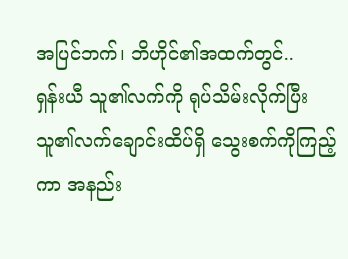အပြင်ဘက်၊ ဘိဟိုင်၏အထက်တွင်..
ရှန်းယီ သူ၏လက်ကို ရုပ်သိမ်းလိုက်ပြီး သူ၏လက်ချောင်းထိပ်ရှိ သွေးစက်ကိုကြည့်ကာ အနည်း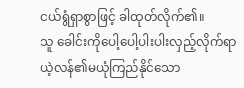ငယ်ရွံရှာစွာဖြင့် ခါထုတ်လိုက်၏။
သူ ခေါင်းကိုပေါ့ပေါ့ပါးပါးလှည့်လိုက်ရာ ယဲ့လန်၏မယုံကြည်နိုင်သော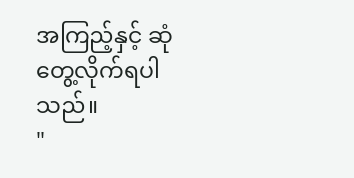အကြည့်နှင့် ဆုံတွေ့လိုက်ရပါသည်။
"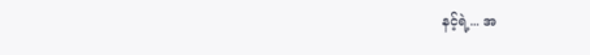နင့်ရဲ့... အ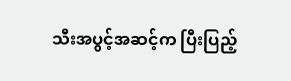သီးအပွင့်အဆင့်က ပြီးပြည့်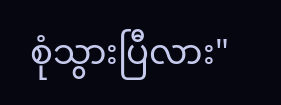စုံသွားပြီလား"